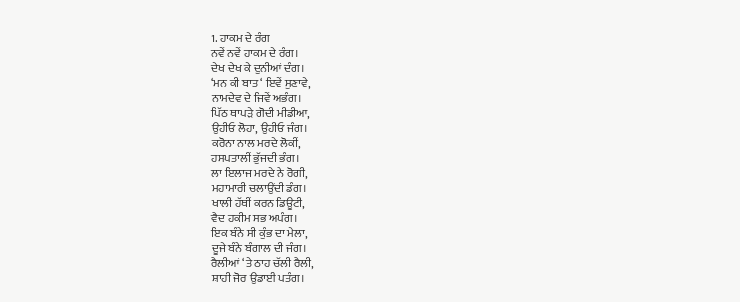1. ਹਾਕਮ ਦੇ ਰੰਗ
ਨਵੇਂ ਨਵੇਂ ਹਾਕਮ ਦੇ ਰੰਗ।
ਦੇਖ ਦੇਖ ਕੇ ਦੁਨੀਆਂ ਦੰਗ।
‘ਮਨ ਕੀ ਬਾਤ ‘ ਇਵੇਂ ਸੁਣਾਵੇ,
ਨਾਮਦੇਵ ਦੇ ਜਿਵੇਂ ਅਭੰਗ।
ਪਿੱਠ ਥਾਪੜੇ ਗੋਦੀ ਮੀਡੀਆ,
ਉਹੀਓ ਲੋਹਾ, ਉਹੀਓ ਜੰਗ।
ਕਰੋਨਾ ਨਾਲ ਮਰਦੇ ਲੋਕੀਂ,
ਹਸਪਤਾਲੀਂ ਭੁੱਜਦੀ ਭੰਗ।
ਲਾ ਇਲਾਜ ਮਰਦੇ ਨੇ ਰੋਗੀ,
ਮਹਾਮਾਰੀ ਚਲਾਉਂਦੀ ਡੰਗ।
ਖਾਲੀ ਹੱਥੀਂ ਕਰਨ ਡਿਊਟੀ,
ਵੈਦ ਹਕੀਮ ਸਭ ਅਪੰਗ।
ਇਕ ਬੰਨੇ ਸੀ ਕੁੰਭ ਦਾ ਮੇਲਾ,
ਦੂਜੇ ਬੰਨੇ ਬੰਗਾਲ ਦੀ ਜੰਗ।
ਰੈਲੀਆਂ ‘ਤੇ ਠਾਹ ਚੱਲੀ ਰੈਲੀ,
ਸ਼ਾਹੀ ਜੋਰ ਉਡਾਈ ਪਤੰਗ।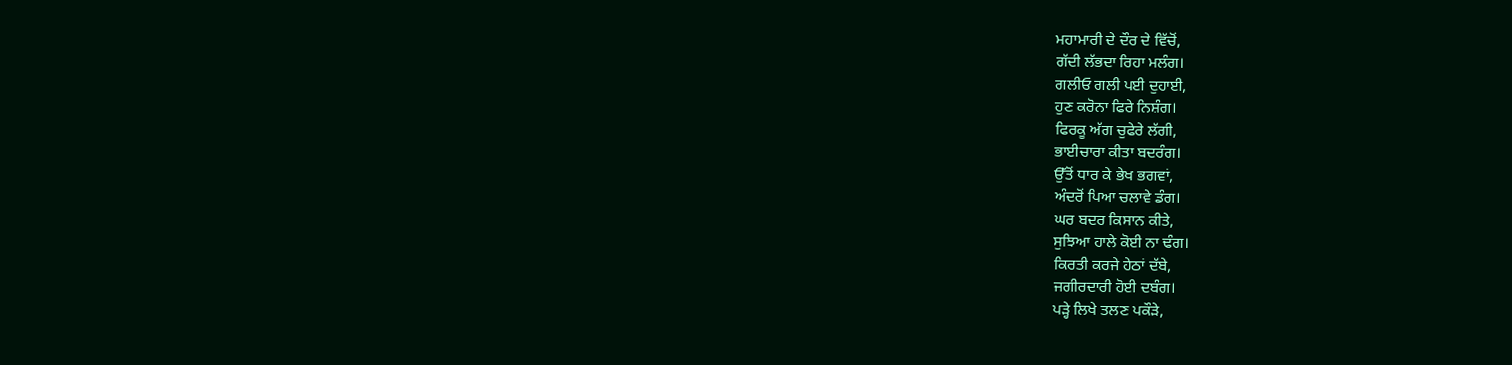ਮਹਾਮਾਰੀ ਦੇ ਦੌਰ ਦੇ ਵਿੱਚੋਂ,
ਗੱਦੀ ਲੱਭਦਾ ਰਿਹਾ ਮਲੰਗ।
ਗਲੀਓ ਗਲੀ ਪਈ ਦੁਹਾਈ,
ਹੁਣ ਕਰੋਨਾ ਫਿਰੇ ਨਿਸ਼ੰਗ।
ਫਿਰਕੂ ਅੱਗ ਚੁਫੇਰੇ ਲੱਗੀ,
ਭਾਈਚਾਰਾ ਕੀਤਾ ਬਦਰੰਗ।
ਉੱਤੋਂ ਧਾਰ ਕੇ ਭੇਖ ਭਗਵਾਂ,
ਅੰਦਰੋਂ ਪਿਆ ਚਲਾਵੇ ਡੰਗ।
ਘਰ ਬਦਰ ਕਿਸਾਨ ਕੀਤੇ,
ਸੁਝਿਆ ਹਾਲੇ ਕੋਈ ਨਾ ਢੰਗ।
ਕਿਰਤੀ ਕਰਜੇ ਹੇਠਾਂ ਦੱਬੇ,
ਜਗੀਰਦਾਰੀ ਹੋਈ ਦਬੰਗ।
ਪੜ੍ਹੇ ਲਿਖੇ ਤਲਣ ਪਕੌੜੇ,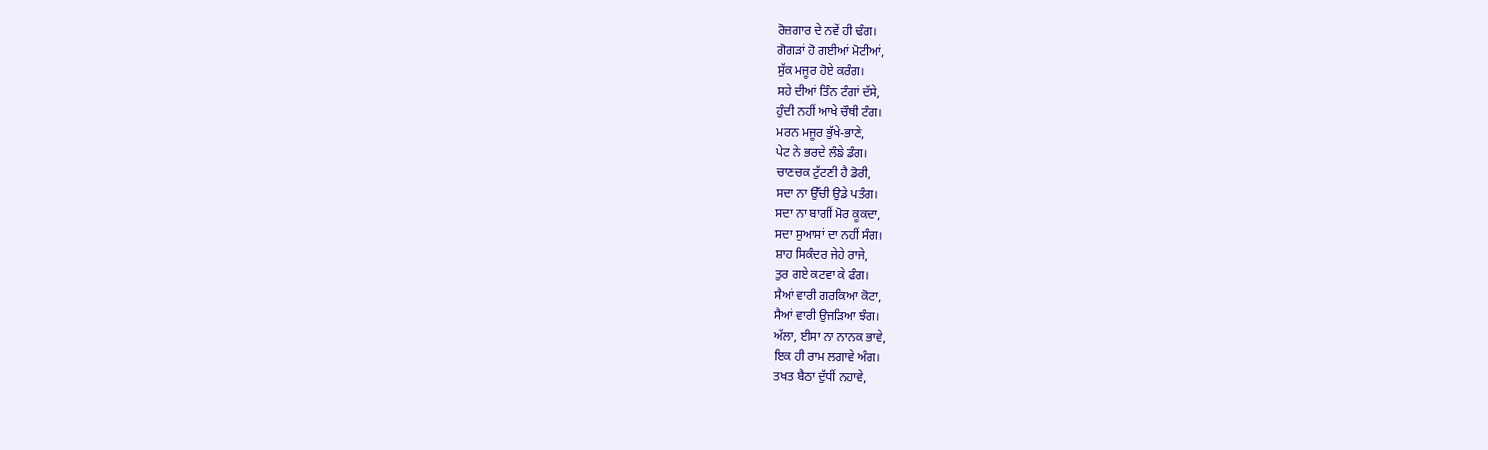ਰੋਜ਼ਗਾਰ ਦੇ ਨਵੇਂ ਹੀ ਢੰਗ।
ਗੋਗੜਾਂ ਹੋ ਗਈਆਂ ਮੋਟੀਆਂ,
ਸੁੱਕ ਮਜੂਰ ਹੋਏ ਕਰੰਗ।
ਸਹੇ ਦੀਆਂ ਤਿੰਨ ਟੰਗਾਂ ਦੱਸੇ,
ਹੁੰਦੀ ਨਹੀਂ ਆਖੇ ਚੌਥੀ ਟੰਗ।
ਮਰਨ ਮਜੂਰ ਭੁੱਖੇ-ਭਾਣੇ,
ਪੇਟ ਨੇ ਭਰਦੇ ਲੰਙੇ ਡੰਗ।
ਚਾਣਚਕ ਟੁੱਟਣੀ ਹੈ ਡੋਰੀ,
ਸਦਾ ਨਾ ਉੱਚੀ ਉਡੇ ਪਤੰਗ।
ਸਦਾ ਨਾ ਬਾਗੀਂ ਮੋਰ ਕੂਕਦਾ,
ਸਦਾ ਸੁਆਸਾਂ ਦਾ ਨਹੀਂ ਸੰਗ।
ਸ਼ਾਹ ਸਿਕੰਦਰ ਜੇਹੇ ਰਾਜੇ,
ਤੁਰ ਗਏ ਕਟਵਾ ਕੇ ਫੰਗ।
ਸੈਆਂ ਵਾਰੀ ਗਰਕਿਆ ਕੋਟਾ,
ਸੈਆਂ ਵਾਰੀ ਉਜੜਿਆ ਝੰਗ।
ਅੱਲਾ, ਈਸਾ ਨਾ ਨਾਨਕ ਭਾਵੇ,
ਇਕ ਹੀ ਰਾਮ ਲਗਾਵੇ ਅੰਗ।
ਤਖਤ ਬੈਠਾ ਦੁੱਧੀਂ ਨਹਾਵੇ,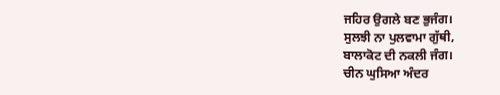ਜਹਿਰ ਉਗਲੇ ਬਣ ਭੁਜੰਗ।
ਸੁਲਝੀ ਨਾ ਪੁਲਵਾਮਾ ਗੁੱਥੀ,
ਬਾਲਾਕੋਟ ਦੀ ਨਕਲੀ ਜੰਗ।
ਚੀਨ ਘੁਸਿਆ ਅੰਦਰ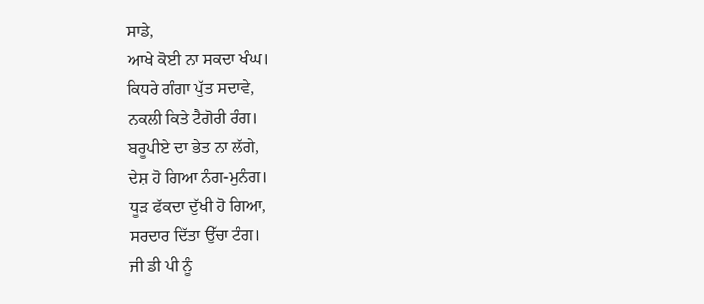ਸਾਡੇ,
ਆਖੇ ਕੋਈ ਨਾ ਸਕਦਾ ਖੰਘ।
ਕਿਧਰੇ ਗੰਗਾ ਪੁੱਤ ਸਦਾਵੇ,
ਨਕਲੀ ਕਿਤੇ ਟੈਗੋਰੀ ਰੰਗ।
ਬਰੂਪੀਏ ਦਾ ਭੇਤ ਨਾ ਲੱਗੇ,
ਦੇਸ਼ ਹੋ ਗਿਆ ਨੰਗ-ਮੁਨੰਗ।
ਧੂੜ ਫੱਕਦਾ ਦੁੱਖੀ ਹੋ ਗਿਆ,
ਸਰਦਾਰ ਦਿੱਤਾ ਉੱਚਾ ਟੰਗ।
ਜੀ ਡੀ ਪੀ ਨੂੰ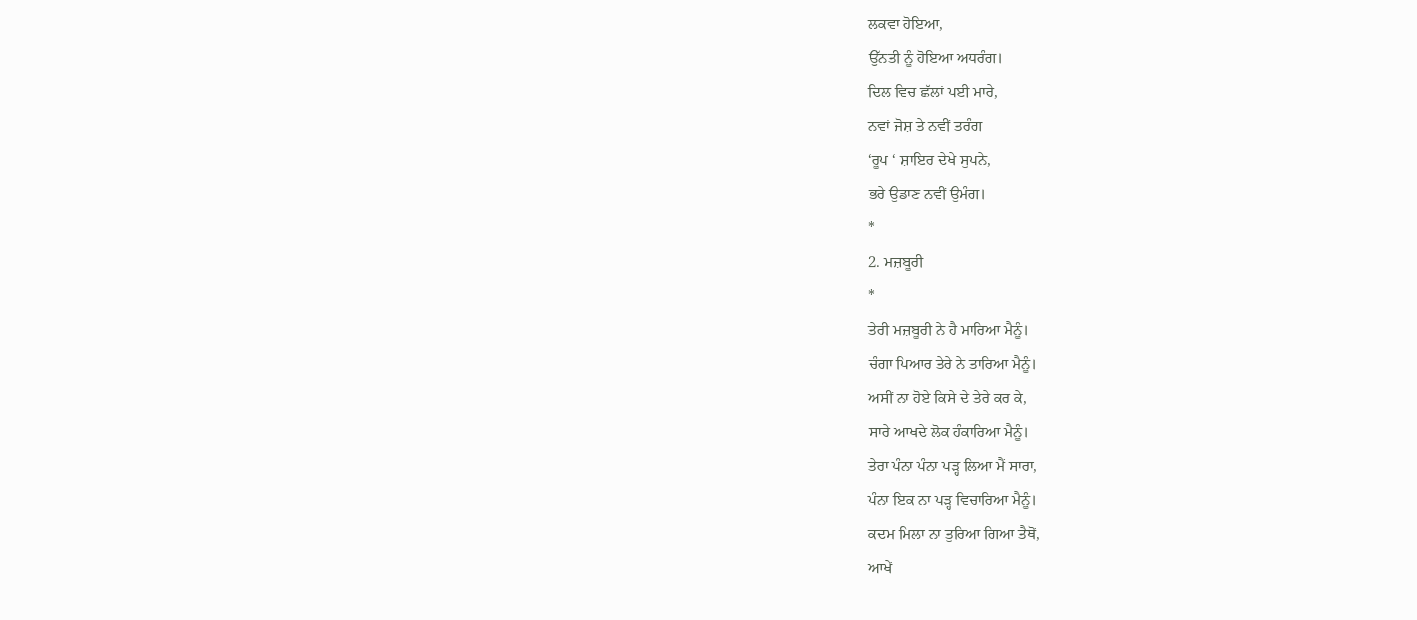ਲਕਵਾ ਹੋਇਆ,
ਉੱਨਤੀ ਨੂੰ ਹੋਇਆ ਅਧਰੰਗ।
ਦਿਲ ਵਿਚ ਛੱਲਾਂ ਪਈ ਮਾਰੇ,
ਨਵਾਂ ਜੋਸ਼ ਤੇ ਨਵੀਂ ਤਰੰਗ
‘ਰੂਪ ‘ ਸ਼ਾਇਰ ਦੇਖੇ ਸੁਪਨੇ,
ਭਰੇ ਉਡਾਣ ਨਵੀਂ ਉਮੰਗ।
*
2. ਮਜ਼ਬੂਰੀ
*
ਤੇਰੀ ਮਜ਼ਬੂਰੀ ਨੇ ਹੈ ਮਾਰਿਆ ਮੈਨੂੰ।
ਚੰਗਾ ਪਿਆਰ ਤੇਰੇ ਨੇ ਤਾਰਿਆ ਮੈਨੂੰ।
ਅਸੀਂ ਨਾ ਹੋਏ ਕਿਸੇ ਦੇ ਤੇਰੇ ਕਰ ਕੇ,
ਸਾਰੇ ਆਖਦੇ ਲੋਕ ਹੰਕਾਰਿਆ ਮੈਨੂੰ।
ਤੇਰਾ ਪੰਨਾ ਪੰਨਾ ਪੜ੍ਹ ਲਿਆ ਮੈਂ ਸਾਰਾ,
ਪੰਨਾ ਇਕ ਨਾ ਪੜ੍ਹ ਵਿਚਾਰਿਆ ਮੈਨੂੰ।
ਕਦਮ ਮਿਲਾ ਨਾ ਤੁਰਿਆ ਗਿਆ ਤੈਥੋਂ,
ਆਖੇਂ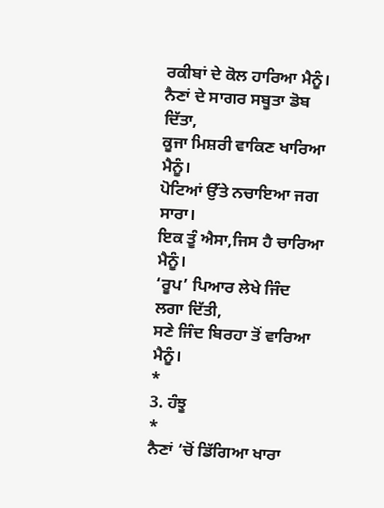ਰਕੀਬਾਂ ਦੇ ਕੋਲ ਹਾਰਿਆ ਮੈਨੂੰ।
ਨੈਣਾਂ ਦੇ ਸਾਗਰ ਸਬੂਤਾ ਡੋਬ ਦਿੱਤਾ,
ਕੂਜਾ ਮਿਸ਼ਰੀ ਵਾਕਿਣ ਖਾਰਿਆ ਮੈਨੂੰ।
ਪੋਟਿਆਂ ਉੱਤੇ ਨਚਾਇਆ ਜਗ ਸਾਰਾ।
ਇਕ ਤੂੰ ਐਸਾ,ਜਿਸ ਹੈ ਚਾਰਿਆ ਮੈਨੂੰ।
‘ਰੂਪ’ ਪਿਆਰ ਲੇਖੇ ਜਿੰਦ ਲਗਾ ਦਿੱਤੀ,
ਸਣੇ ਜਿੰਦ ਬਿਰਹਾ ਤੋਂ ਵਾਰਿਆ ਮੈਨੂੰ।
*
3. ਹੰਝੂ
*
ਨੈਣਾਂ ‘ਚੋਂ ਡਿੱਗਿਆ ਖਾਰਾ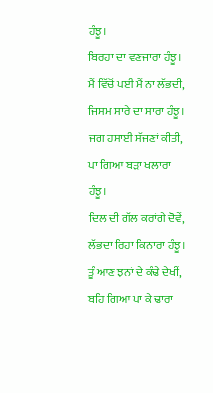ਹੰਝੂ।
ਬਿਰਹਾ ਦਾ ਵਣਜਾਰਾ ਹੰਝੂ।
ਮੈਂ ਵਿੱਚੋਂ ਪਈ ਮੈਂ ਨਾ ਲੱਭਦੀ,
ਜਿਸਮ ਸਾਰੇ ਦਾ ਸਾਰਾ ਹੰਝੂ।
ਜਗ ਹਸਾਈ ਸੱਜਣਾਂ ਕੀਤੀ,
ਪਾ ਗਿਆ ਬੜਾ ਖਲਾਰਾ ਹੰਝੂ।
ਦਿਲ ਦੀ ਗੱਲ ਕਰਾਂਗੇ ਦੋਵੇਂ,
ਲੱਭਦਾ ਰਿਹਾ ਕਿਨਾਰਾ ਹੰਝੂ।
ਤੂੰ ਆਣ ਝਨਾਂ ਦੇ ਕੰਢੇ ਦੇਖੀਂ,
ਬਹਿ ਗਿਆ ਪਾ ਕੇ ਢਾਰਾ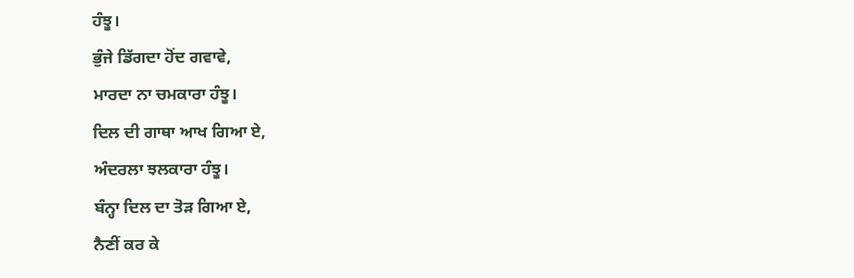ਹੰਝੂ।
ਭੁੰਜੇ ਡਿੱਗਦਾ ਹੋਂਦ ਗਵਾਵੇ,
ਮਾਰਦਾ ਨਾ ਚਮਕਾਰਾ ਹੰਝੂ।
ਦਿਲ ਦੀ ਗਾਥਾ ਆਖ ਗਿਆ ਏ,
ਅੰਦਰਲਾ ਝਲਕਾਰਾ ਹੰਝੂ।
ਬੰਨ੍ਹਾ ਦਿਲ ਦਾ ਤੋੜ ਗਿਆ ਏ,
ਨੈਣੀਂ ਕਰ ਕੇ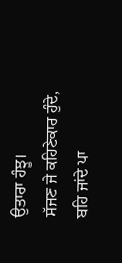ਉਤਾਰਾ ਹੰਝੂ।
ਸੱਜਣ ਜੇ ਕਹਿਣੇਕਾਰ ਹੁੰਦੇ,
ਬਹਿ ਜਾਂਦੇ ਪਾ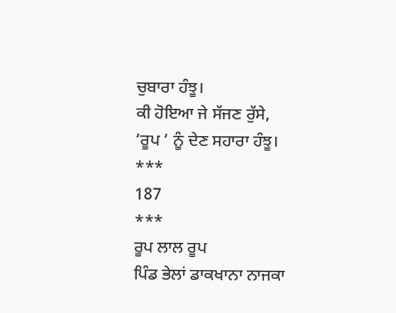ਚੁਬਾਰਾ ਹੰਝੂ।
ਕੀ ਹੋਇਆ ਜੇ ਸੱਜਣ ਰੁੱਸੇ,
‘ਰੂਪ ‘ ਨੂੰ ਦੇਣ ਸਹਾਰਾ ਹੰਝੂ।
***
187
***
ਰੂਪ ਲਾਲ ਰੂਪ
ਪਿੰਡ ਭੇਲਾਂ ਡਾਕਖਾਨਾ ਨਾਜਕਾ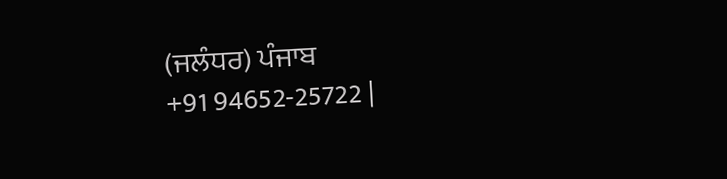(ਜਲੰਧਰ) ਪੰਜਾਬ
+91 94652-25722 |